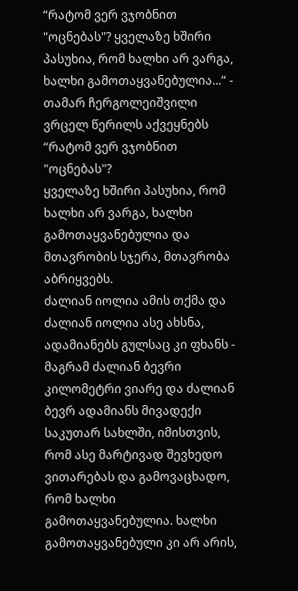“რატომ ვერ ვჯობნით "ოცნებას"? ყველაზე ხშირი პასუხია, რომ ხალხი არ ვარგა, ხალხი გამოთაყვანებულია...“ - თამარ ჩერგოლეიშვილი ვრცელ წერილს აქვეყნებს
“რატომ ვერ ვჯობნით "ოცნებას"?
ყველაზე ხშირი პასუხია, რომ ხალხი არ ვარგა, ხალხი გამოთაყვანებულია და მთავრობის სჯერა, მთავრობა აბრიყვებს.
ძალიან იოლია ამის თქმა და ძალიან იოლია ასე ახსნა, ადამიანებს გულსაც კი ფხანს - მაგრამ ძალიან ბევრი კილომეტრი ვიარე და ძალიან ბევრ ადამიანს მივადექი საკუთარ სახლში, იმისთვის, რომ ასე მარტივად შევხედო ვითარებას და გამოვაცხადო, რომ ხალხი გამოთაყვანებულია. ხალხი გამოთაყვანებული კი არ არის,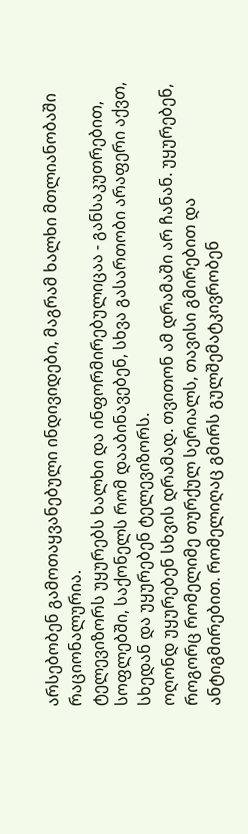არსებობენ გამოთაყვანებული ინდივიდები, მაგრამ ხალხი მთლიანობაში რაციონალურია.
ტელევიზორს უყურებს ხალხი და ინფორმირებულიცაა - განსაკუთრებით, სოფლებში, საქონელს რომ დააბინავებენ, სხვა გასართობი არაფერი აქვთ, სხედან და უყურებენ ტელევიზორს.
ოღონდ უყურებენ სხვის დრამად. თვითონ ამ დრამაში არ ჩანან. უყურებენ, როგორც რომელიმე თურქულ სერიალს, თავისი გმირებით და ანტიგმირებით. რომელიღაც გმირს გულშემატკივრობენ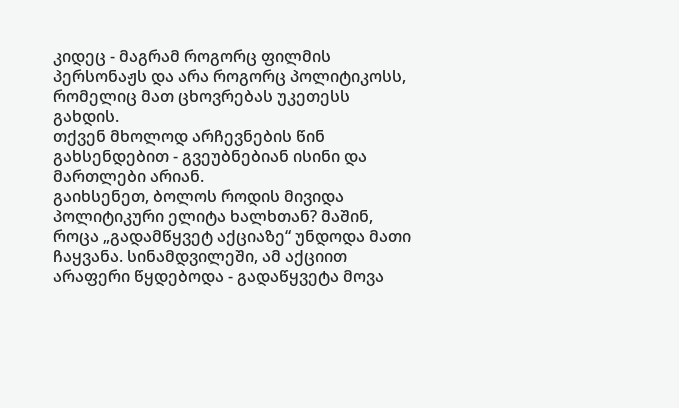კიდეც - მაგრამ როგორც ფილმის პერსონაჟს და არა როგორც პოლიტიკოსს, რომელიც მათ ცხოვრებას უკეთესს გახდის.
თქვენ მხოლოდ არჩევნების წინ გახსენდებით - გვეუბნებიან ისინი და მართლები არიან.
გაიხსენეთ, ბოლოს როდის მივიდა პოლიტიკური ელიტა ხალხთან? მაშინ, როცა „გადამწყვეტ აქციაზე“ უნდოდა მათი ჩაყვანა. სინამდვილეში, ამ აქციით არაფერი წყდებოდა - გადაწყვეტა მოვა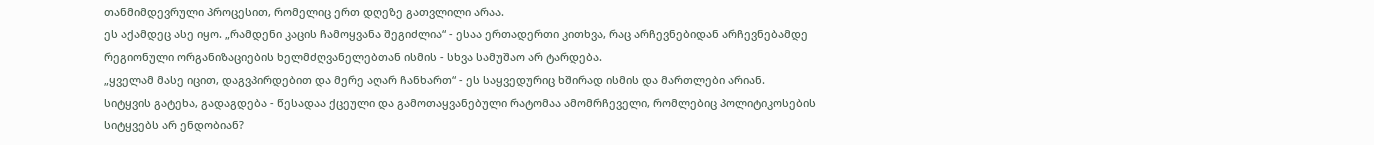თანმიმდევრული პროცესით, რომელიც ერთ დღეზე გათვლილი არაა.
ეს აქამდეც ასე იყო. „რამდენი კაცის ჩამოყვანა შეგიძლია“ - ესაა ერთადერთი კითხვა, რაც არჩევნებიდან არჩევნებამდე რეგიონული ორგანიზაციების ხელმძღვანელებთან ისმის - სხვა სამუშაო არ ტარდება.
„ყველამ მასე იცით, დაგვპირდებით და მერე აღარ ჩანხართ“ - ეს საყვედურიც ხშირად ისმის და მართლები არიან.
სიტყვის გატეხა, გადაგდება - წესადაა ქცეული და გამოთაყვანებული რატომაა ამომრჩეველი, რომლებიც პოლიტიკოსების სიტყვებს არ ენდობიან?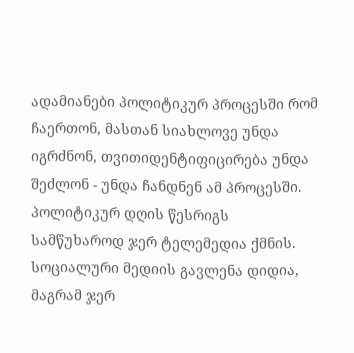ადამიანები პოლიტიკურ პროცესში რომ ჩაერთონ, მასთან სიახლოვე უნდა იგრძნონ, თვითიდენტიფიცირება უნდა შეძლონ - უნდა ჩანდნენ ამ პროცესში. პოლიტიკურ დღის წესრიგს სამწუხაროდ ჯერ ტელემედია ქმნის. სოციალური მედიის გავლენა დიდია, მაგრამ ჯერ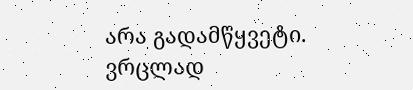არა გადამწყვეტი. ვრცლად